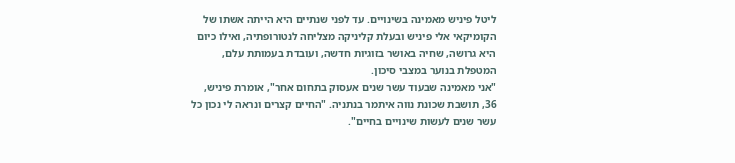ליטל פיניש מאמינה בשינויים. עד לפני שנתיים היא הייתה אשתו של הקומיקאי אלי פיניש ובעלת קליניקה מצליחה לנטורופתיה, ואילו כיום היא גרושה, שחיה באושר בזוגיות חדשה, ועובדת בעמותת עלם, המטפלת בנוער במצבי סיכון.
"אני מאמינה שבעוד עשר שנים אעסוק בתחום אחר", אומרת פיניש, 36, תושבת שכונת נווה איתמר בנתניה. "החיים קצרים ונראה לי נכון כל עשר שנים לעשות שינויים בחיים".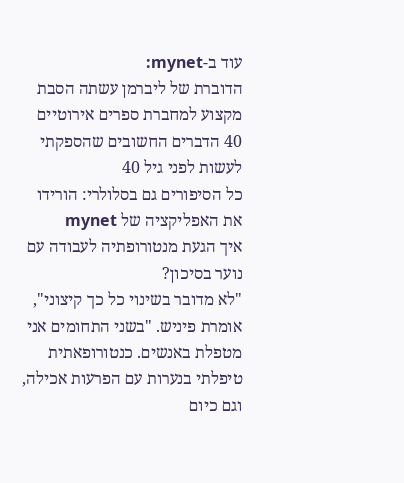עוד ב-mynet:
הדוברת של ליברמן עשתה הסבת מקצוע למחברת ספרים אירוטיים
40 הדברים החשובים שהספקתי לעשות לפני גיל 40
כל הסיפורים גם בסלולרי: הורידו את האפליקציה של mynet
איך הגעת מנטורופתיה לעבודה עם נוער בסיכון?
"לא מדובר בשינוי כל כך קיצוני", אומרת פיניש. "בשני התחומים אני מטפלת באנשים. כנטורופאתית טיפלתי בנערות עם הפרעות אכילה, וגם כיום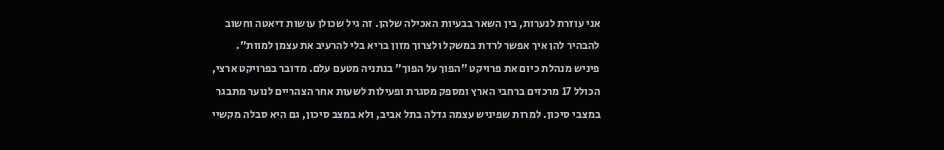אני עוזרת לנערות, בין השאר בבעיות האכילה שלהן. זה גיל שכולן עושות דיאטה וחשוב להבהיר להן איך אפשר לרדת במשקל ולצרוך מזון בריא בלי להרעיב את עצמן למוות".
פיניש מנהלת כיום את פרויקט "הפוך על הפוך" בנתניה מטעם עלם. מדובר בפרויקט ארצי, הכולל 17 מרכזים ברחבי הארץ ומספק מסגרת ופעילות לשעות אחר הצהריים לנוער מתבגר במצבי סיכון. למרות שפיניש עצמה גדלה בתל אביב, ולא במצב סיכון, גם היא סבלה מקשיי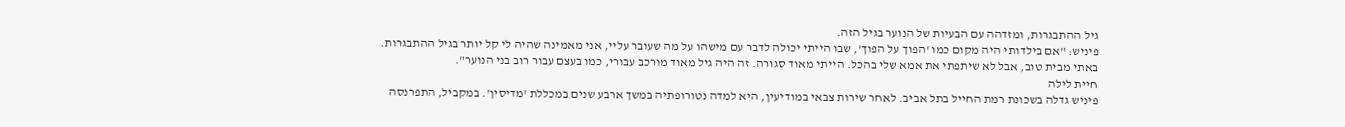גיל ההתבגרות, ומזדהה עם הבעיות של הנוער בגיל הזה.
פיניש: "אם בילדותי היה מקום כמו 'הפוך על הפוך', שבו הייתי יכולה לדבר עם מישהו על מה שעובר עליי, אני מאמינה שהיה לי קל יותר בגיל ההתבגרות. באתי מבית טוב, אבל לא שיתפתי את אמא שלי בהכל. הייתי מאוד סגורה. זה היה גיל מאוד מורכב עבורי, כמו בעצם עבור רוב בני הנוער".
חיית לילה
פיניש גדלה בשכונת רמת החייל בתל אביב. לאחר שירות צבאי במודיעין, היא למדה נטורופתיה במשך ארבע שנים במכללת 'מדיסין'. במקביל, התפרנסה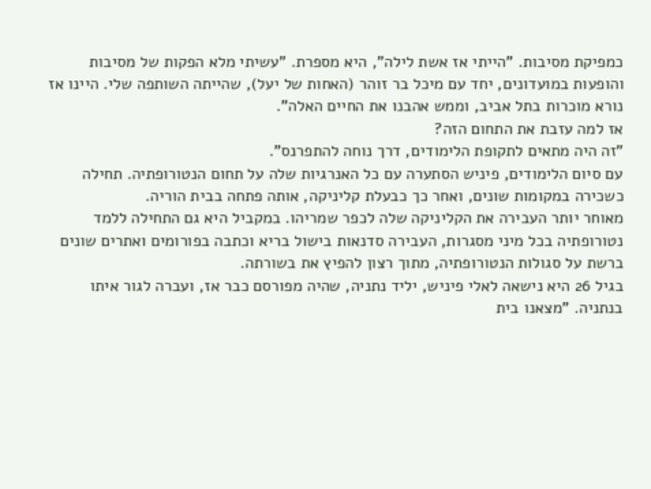כמפיקת מסיבות. "הייתי אז אשת לילה", היא מספרת. "עשיתי מלא הפקות של מסיבות והופעות במועדונים, יחד עם מיכל בר זוהר (האחות של יעל), שהייתה השותפה שלי. היינו אז נורא מוכרות בתל אביב, וממש אהבנו את החיים האלה".
אז למה עזבת את התחום הזה?
"זה היה מתאים לתקופת הלימודים, דרך נוחה להתפרנס".
עם סיום הלימודים, פיניש הסתערה עם כל האנרגיות שלה על תחום הנטורופתיה. תחילה כשכירה במקומות שונים, ואחר כך כבעלת קליניקה, אותה פתחה בבית הוריה.
מאוחר יותר העבירה את הקליניקה שלה לכפר שמריהו. במקביל היא גם התחילה ללמד נטורופתיה בכל מיני מסגרות, העבירה סדנאות בישול בריא וכתבה בפורומים ואתרים שונים ברשת על סגולות הנטורופתיה, מתוך רצון להפיץ את בשורתה.
בגיל 26 היא נישאה לאלי פיניש, יליד נתניה, שהיה מפורסם כבר אז, ועברה לגור איתו בנתניה. "מצאנו בית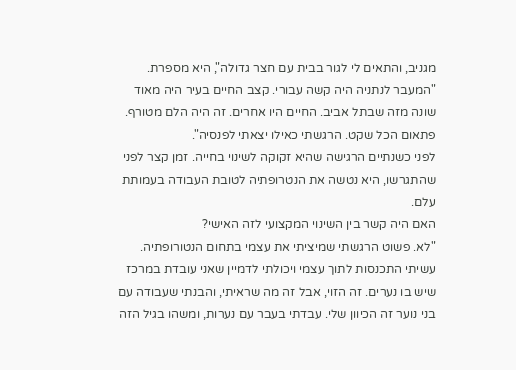מגניב, והתאים לי לגור בבית עם חצר גדולה", היא מספרת. "המעבר לנתניה היה קשה עבורי. קצב החיים בעיר היה מאוד שונה מזה שבתל אביב. החיים היו אחרים. זה היה הלם מטורף. פתאום הכל שקט. הרגשתי כאילו יצאתי לפנסיה".
לפני כשנתיים הרגישה שהיא זקוקה לשינוי בחייה. זמן קצר לפני שהתגרשו, היא נטשה את הנטרופתיה לטובת העבודה בעמותת עלם.
האם היה קשר בין השינוי המקצועי לזה האישי?
"לא. פשוט הרגשתי שמיציתי את עצמי בתחום הנטורופתיה. עשיתי התכנסות לתוך עצמי ויכולתי לדמיין שאני עובדת במרכז שיש בו נערים. זה הזוי, אבל זה מה שראיתי, והבנתי שעבודה עם בני נוער זה הכיוון שלי. עבדתי בעבר עם נערות, ומשהו בגיל הזה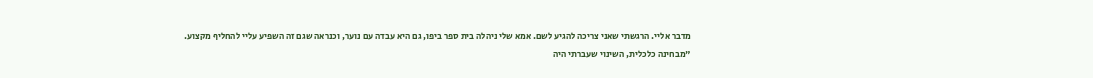מדבר אליי. הרגשתי שאני צריכה להגיע לשם. אמא שלי ניהלה בית ספר ביפו, גם היא עבדה עם נוער, וכנראה שגם זה השפיע עליי להחליף מקצוע.
"מבחינה כלכלית, השינוי שעברתי היה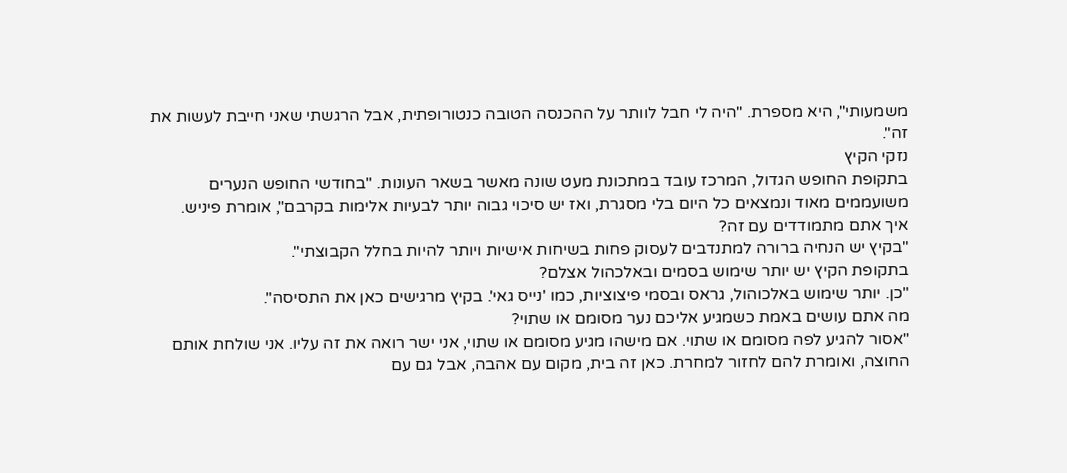משמעותי", היא מספרת. "היה לי חבל לוותר על ההכנסה הטובה כנטורופתית, אבל הרגשתי שאני חייבת לעשות את זה".
נזקי הקיץ
בתקופת החופש הגדול, המרכז עובד במתכונת מעט שונה מאשר בשאר העונות. "בחודשי החופש הנערים משועממים מאוד ונמצאים כל היום בלי מסגרת, ואז יש סיכוי גבוה יותר לבעיות אלימות בקרבם", אומרת פיניש.
איך אתם מתמודדים עם זה?
"בקיץ יש הנחיה ברורה למתנדבים לעסוק פחות בשיחות אישיות ויותר להיות בחלל הקבוצתי".
בתקופת הקיץ יש יותר שימוש בסמים ובאלכהול אצלם?
"כן. יותר שימוש באלכוהול, גראס ובסמי פיצוציות, כמו 'נייס גאי'. בקיץ מרגישים כאן את התסיסה".
מה אתם עושים באמת כשמגיע אליכם נער מסומם או שתוי?
"אסור להגיע לפה מסומם או שתוי. אם מישהו מגיע מסומם או שתוי, אני ישר רואה את זה עליו. אני שולחת אותם החוצה, ואומרת להם לחזור למחרת. כאן זה בית, מקום עם אהבה, אבל גם עם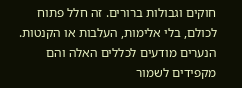חוקים וגבולות ברורים. זה חלל פתוח לכולם, בלי אלימות, העלבות או הקנטות. הנערים מודעים לכללים האלה והם מקפידים לשמור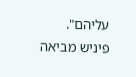עליהם".
פיניש מביאה